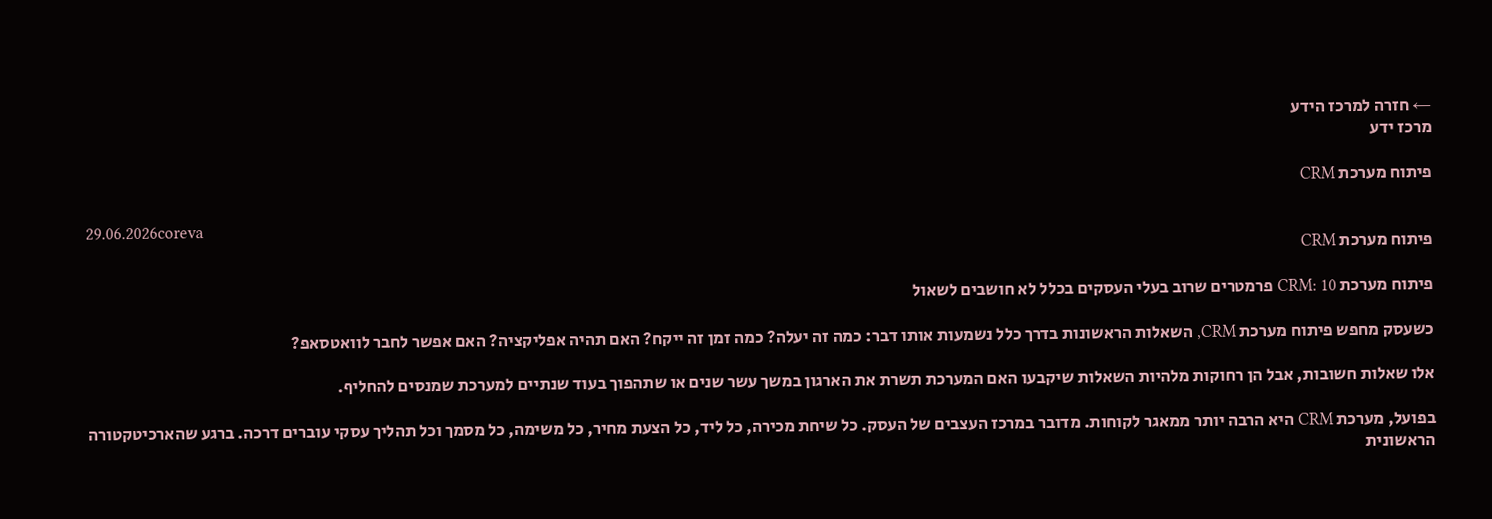← חזרה למרכז הידע
מרכז ידע

פיתוח מערכת CRM

29.06.2026coreva
פיתוח מערכת CRM

פיתוח מערכת CRM: 10 פרמטרים שרוב בעלי העסקים בכלל לא חושבים לשאול

כשעסק מחפש פיתוח מערכת CRM, השאלות הראשונות בדרך כלל נשמעות אותו דבר: כמה זה יעלה? כמה זמן זה ייקח? האם תהיה אפליקציה? האם אפשר לחבר לוואטסאפ?

אלו שאלות חשובות, אבל הן רחוקות מלהיות השאלות שיקבעו האם המערכת תשרת את הארגון במשך עשר שנים או שתהפוך בעוד שנתיים למערכת שמנסים להחליף.

בפועל, מערכת CRM היא הרבה יותר ממאגר לקוחות. מדובר במרכז העצבים של העסק. כל שיחת מכירה, כל ליד, כל הצעת מחיר, כל משימה, כל מסמך וכל תהליך עסקי עוברים דרכה. ברגע שהארכיטקטורה הראשונית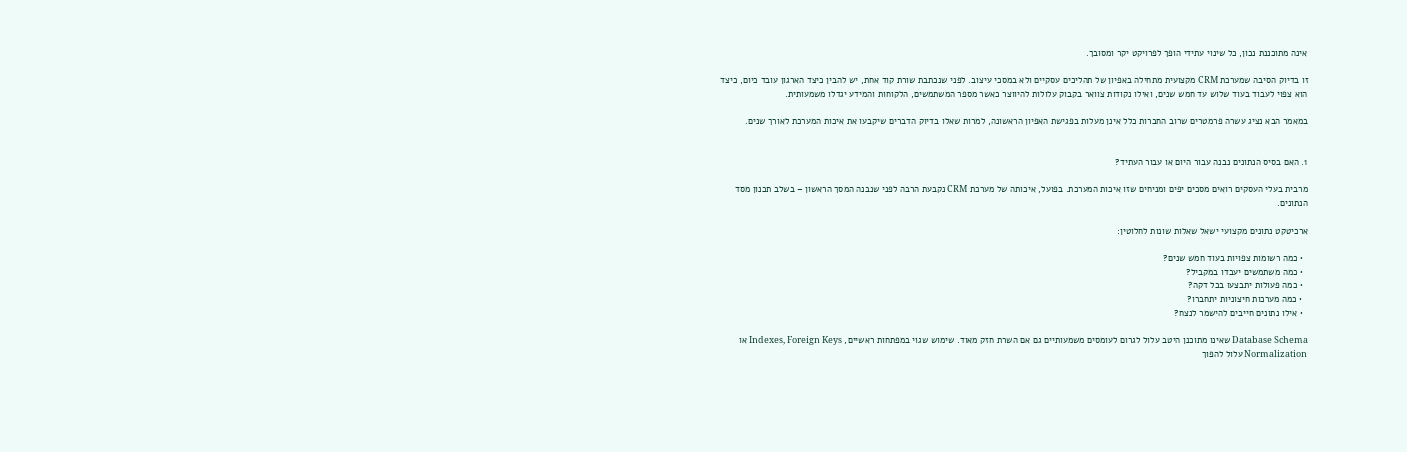אינה מתוכננת נכון, כל שינוי עתידי הופך לפרויקט יקר ומסובך.

זו בדיוק הסיבה שמערכת CRM מקצועית מתחילה באפיון של תהליכים עסקיים ולא במסכי עיצוב. לפני שנכתבת שורת קוד אחת, יש להבין כיצד הארגון עובד כיום, כיצד הוא צפוי לעבוד בעוד שלוש עד חמש שנים, ואילו נקודות צוואר בקבוק עלולות להיווצר כאשר מספר המשתמשים, הלקוחות והמידע יגדלו משמעותית.

במאמר הבא נציג עשרה פרמטרים שרוב החברות כלל אינן מעלות בפגישת האפיון הראשונה, למרות שאלו בדיוק הדברים שיקבעו את איכות המערכת לאורך שנים.


1. האם בסיס הנתונים נבנה עבור היום או עבור העתיד?

מרבית בעלי העסקים רואים מסכים יפים ומניחים שזו איכות המערכת. בפועל, איכותה של מערכת CRM נקבעת הרבה לפני שנבנה המסך הראשון – בשלב תכנון מסד הנתונים.

ארכיטקט נתונים מקצועי ישאל שאלות שונות לחלוטין:

  • כמה רשומות צפויות בעוד חמש שנים?
  • כמה משתמשים יעבדו במקביל?
  • כמה פעולות יתבצעו בכל דקה?
  • כמה מערכות חיצוניות יתחברו?
  • אילו נתונים חייבים להישמר לנצח?

Database Schema שאינו מתוכנן היטב עלול לגרום לעומסים משמעותיים גם אם השרת חזק מאוד. שימוש שגוי במפתחות ראשיים, Indexes, Foreign Keys או Normalization עלול להפוך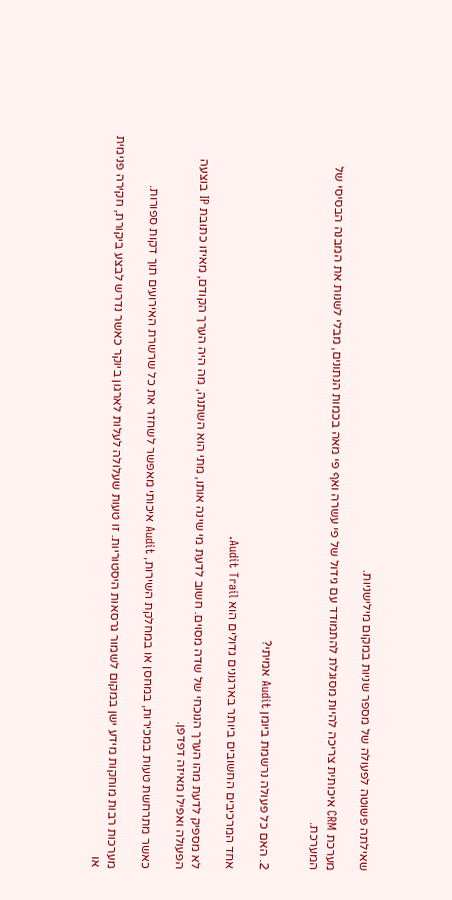שאילתה פשוטה לפעולה של מספר שניות במקום מילישניות.

מערכת CRM איכותית צריכה להיות מסוגלת להתמודד עם גידול של פי עשרה ואף פי מאה בכמות הנתונים, מבלי לשנות את המבנה הבסיסי של המערכת.


2. האם כל פעולה נרשמת ביומן Audit אמיתי?

אחד המרכיבים החשובים ביותר בארגונים גדולים הוא Audit Trail.

לא מספיק לדעת מהו הערך הנוכחי של שדה מסוים. חשוב לדעת מי שינה אותו, מתי הוא השתנה, מה היה הערך הקודם, מאיזו כתובת IP בוצעה הפעולה ואפילו מאיזה דפדפן.

כאשר מתרחשת טעות במכירות, במחסן או במחלקת השירות, Audit איכותי מאפשר לשחזר את כל שרשרת האירועים תוך דקות ספורות.

מערכות רבות מוחקות מידע ישן במקום לשמור גרסאות היסטוריות. זו טעות שעלולה לעלות לארגון ביוקר כאשר נדרש לבצע ביקורת, חקירה פנימית או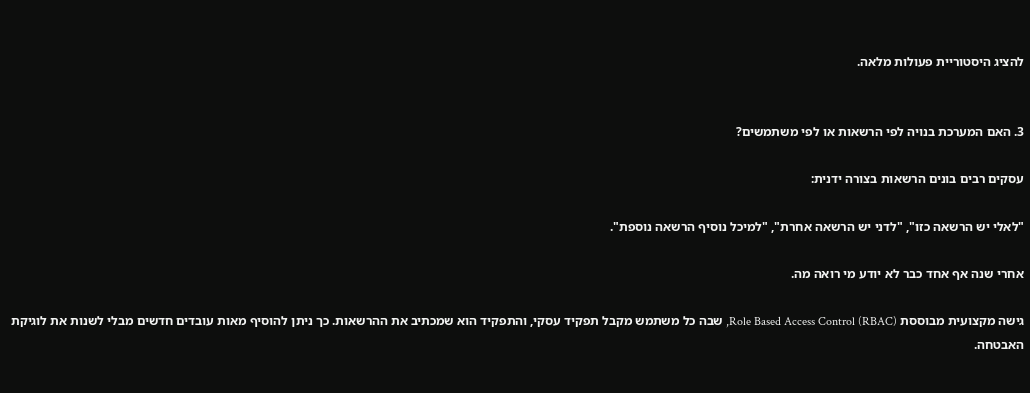להציג היסטוריית פעולות מלאה.


3. האם המערכת בנויה לפי הרשאות או לפי משתמשים?

עסקים רבים בונים הרשאות בצורה ידנית:

"לאלי יש הרשאה כזו", "לדני יש הרשאה אחרת", "למיכל נוסיף הרשאה נוספת".

אחרי שנה אף אחד כבר לא יודע מי רואה מה.

גישה מקצועית מבוססת Role Based Access Control (RBAC), שבה כל משתמש מקבל תפקיד עסקי, והתפקיד הוא שמכתיב את ההרשאות. כך ניתן להוסיף מאות עובדים חדשים מבלי לשנות את לוגיקת האבטחה.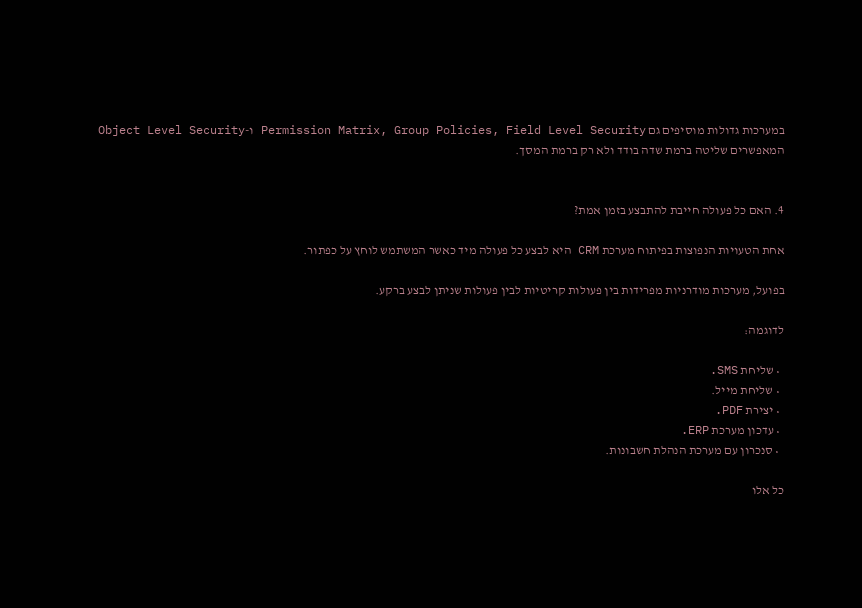במערכות גדולות מוסיפים גם Permission Matrix, Group Policies, Field Level Security ו-Object Level Security המאפשרים שליטה ברמת שדה בודד ולא רק ברמת המסך.


4. האם כל פעולה חייבת להתבצע בזמן אמת?

אחת הטעויות הנפוצות בפיתוח מערכת CRM היא לבצע כל פעולה מיד כאשר המשתמש לוחץ על כפתור.

בפועל, מערכות מודרניות מפרידות בין פעולות קריטיות לבין פעולות שניתן לבצע ברקע.

לדוגמה:

  • שליחת SMS.
  • שליחת מייל.
  • יצירת PDF.
  • עדכון מערכת ERP.
  • סנכרון עם מערכת הנהלת חשבונות.

כל אלו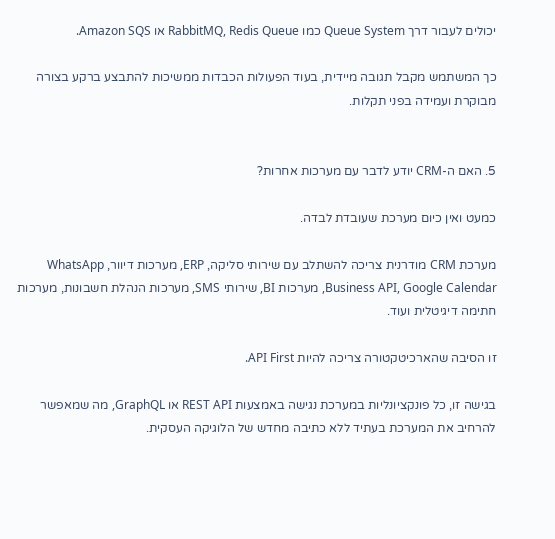יכולים לעבור דרך Queue System כמו RabbitMQ, Redis Queue או Amazon SQS.

כך המשתמש מקבל תגובה מיידית, בעוד הפעולות הכבדות ממשיכות להתבצע ברקע בצורה מבוקרת ועמידה בפני תקלות.


5. האם ה-CRM יודע לדבר עם מערכות אחרות?

כמעט ואין כיום מערכת שעובדת לבדה.

מערכת CRM מודרנית צריכה להשתלב עם שירותי סליקה, ERP, מערכות דיוור, WhatsApp Business API, Google Calendar, מערכות BI, שירותי SMS, מערכות הנהלת חשבונות, מערכות חתימה דיגיטלית ועוד.

זו הסיבה שהארכיטקטורה צריכה להיות API First.

בגישה זו, כל פונקציונליות במערכת נגישה באמצעות REST API או GraphQL, מה שמאפשר להרחיב את המערכת בעתיד ללא כתיבה מחדש של הלוגיקה העסקית.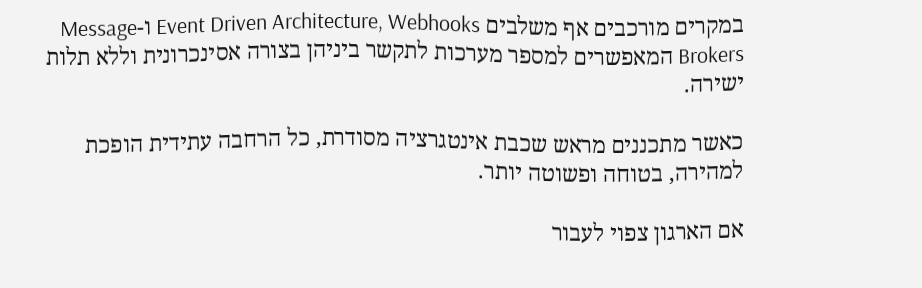במקרים מורכבים אף משלבים Event Driven Architecture, Webhooks ו-Message Brokers המאפשרים למספר מערכות לתקשר ביניהן בצורה אסינכרונית וללא תלות ישירה.

כאשר מתכננים מראש שכבת אינטגרציה מסודרת, כל הרחבה עתידית הופכת למהירה, בטוחה ופשוטה יותר.

אם הארגון צפוי לעבור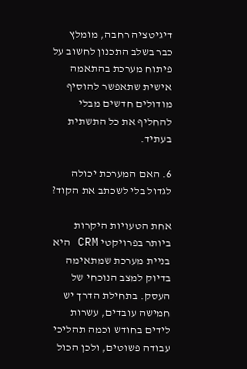דיגיטציה רחבה, מומלץ כבר בשלב התכנון לחשוב על פיתוח מערכת בהתאמה אישית שתאפשר להוסיף מודולים חדשים מבלי להחליף את כל התשתית בעתיד.

6. האם המערכת יכולה לגדול בלי לשכתב את הקוד?

אחת הטעויות היקרות ביותר בפרויקטי CRM היא בניית מערכת שמתאימה בדיוק למצב הנוכחי של העסק. בתחילת הדרך יש חמישה עובדים, עשרות לידים בחודש וכמה תהליכי עבודה פשוטים, ולכן הכול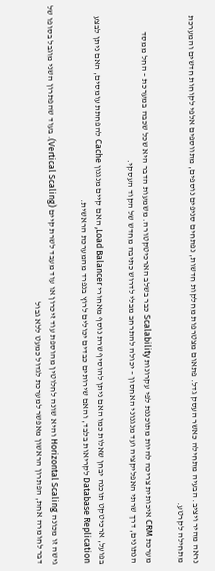נראה מהיר ויציב. הבעיה מתחילה כאשר העסק גדל. פתאום מצטרפות מחלקות חדשות, נפתחים סניפים נוספים, מתווספים אלפי לקוחות חדשים והמערכת מתחילה לקרטע.

מערכת CRM איכותית צריכה להיות מתוכננת לפי עקרונות Scalability כבר בשלב הארכיטקטורה. משמעות הדבר היא שכל שכבה במערכת – החל ממסד הנתונים, דרך שרתי האפליקציה ועד מנגנוני האחסון – יכולה להתרחב מבלי לדרוש כתיבה מחדש של הקוד העסקי.

בפועל, ארכיטקט תוכנה יבחן שאלות כמו האם ניתן להוסיף שרת נוסף מאחורי Load Balancer, האם קיים מנגנון Cache להפחתת עומסים, האם ניתן לבצע Database Replication לקריאות בלבד, והאם שירותים כבדים יכולים לרוץ בנפרד מהמערכת הראשית.

גישה זו מכונה Horizontal Scaling והיא שונה לחלוטין מהוספת עוד זיכרון או עוד מעבד לשרת קיים (Vertical Scaling). בעוד שהפתרון השני מוגבל בסופו של דבר לחומרה אחת, הפתרון הראשון מאפשר למערכת לגדול כמעט ללא גבול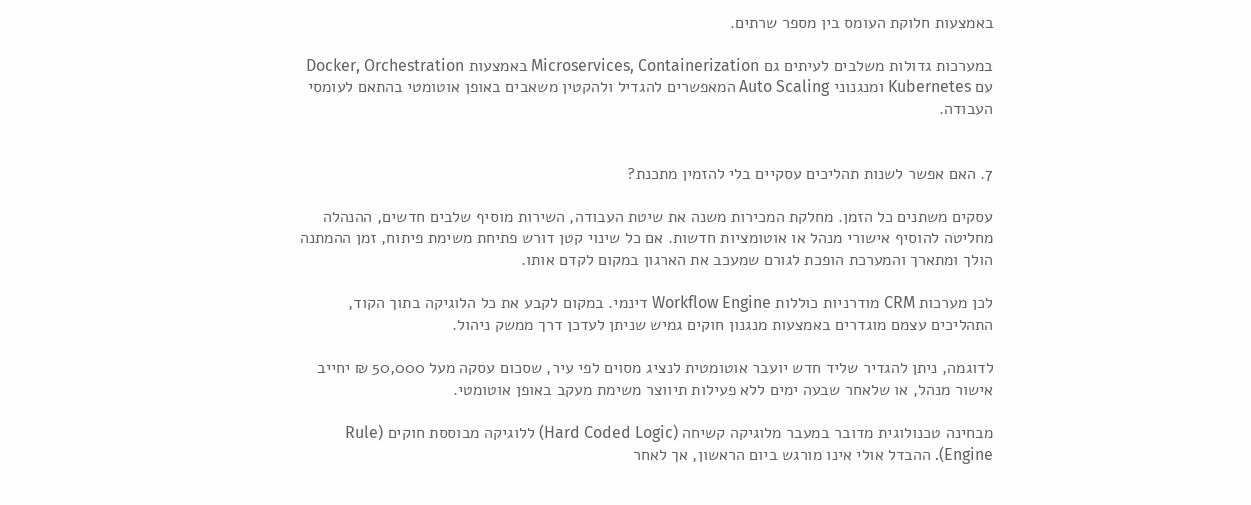באמצעות חלוקת העומס בין מספר שרתים.

במערכות גדולות משלבים לעיתים גם Microservices, Containerization באמצעות Docker, Orchestration עם Kubernetes ומנגנוני Auto Scaling המאפשרים להגדיל ולהקטין משאבים באופן אוטומטי בהתאם לעומסי העבודה.


7. האם אפשר לשנות תהליכים עסקיים בלי להזמין מתכנת?

עסקים משתנים כל הזמן. מחלקת המכירות משנה את שיטת העבודה, השירות מוסיף שלבים חדשים, ההנהלה מחליטה להוסיף אישורי מנהל או אוטומציות חדשות. אם כל שינוי קטן דורש פתיחת משימת פיתוח, זמן ההמתנה הולך ומתארך והמערכת הופכת לגורם שמעכב את הארגון במקום לקדם אותו.

לכן מערכות CRM מודרניות כוללות Workflow Engine דינמי. במקום לקבע את כל הלוגיקה בתוך הקוד, התהליכים עצמם מוגדרים באמצעות מנגנון חוקים גמיש שניתן לעדכן דרך ממשק ניהול.

לדוגמה, ניתן להגדיר שליד חדש יועבר אוטומטית לנציג מסוים לפי עיר, שסכום עסקה מעל 50,000 ₪ יחייב אישור מנהל, או שלאחר שבעה ימים ללא פעילות תיווצר משימת מעקב באופן אוטומטי.

מבחינה טכנולוגית מדובר במעבר מלוגיקה קשיחה (Hard Coded Logic) ללוגיקה מבוססת חוקים (Rule Engine). ההבדל אולי אינו מורגש ביום הראשון, אך לאחר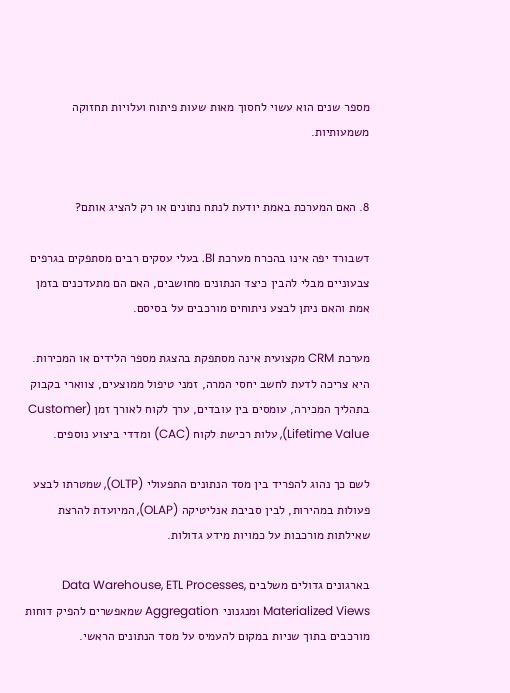מספר שנים הוא עשוי לחסוך מאות שעות פיתוח ועלויות תחזוקה משמעותיות.


8. האם המערכת באמת יודעת לנתח נתונים או רק להציג אותם?

דשבורד יפה אינו בהכרח מערכת BI. בעלי עסקים רבים מסתפקים בגרפים צבעוניים מבלי להבין כיצד הנתונים מחושבים, האם הם מתעדכנים בזמן אמת והאם ניתן לבצע ניתוחים מורכבים על בסיסם.

מערכת CRM מקצועית אינה מסתפקת בהצגת מספר הלידים או המכירות. היא צריכה לדעת לחשב יחסי המרה, זמני טיפול ממוצעים, צווארי בקבוק בתהליך המכירה, עומסים בין עובדים, ערך לקוח לאורך זמן (Customer Lifetime Value), עלות רכישת לקוח (CAC) ומדדי ביצוע נוספים.

לשם כך נהוג להפריד בין מסד הנתונים התפעולי (OLTP), שמטרתו לבצע פעולות במהירות, לבין סביבת אנליטיקה (OLAP), המיועדת להרצת שאילתות מורכבות על כמויות מידע גדולות.

בארגונים גדולים משלבים Data Warehouse, ETL Processes, Materialized Views ומנגנוני Aggregation שמאפשרים להפיק דוחות מורכבים בתוך שניות במקום להעמיס על מסד הנתונים הראשי.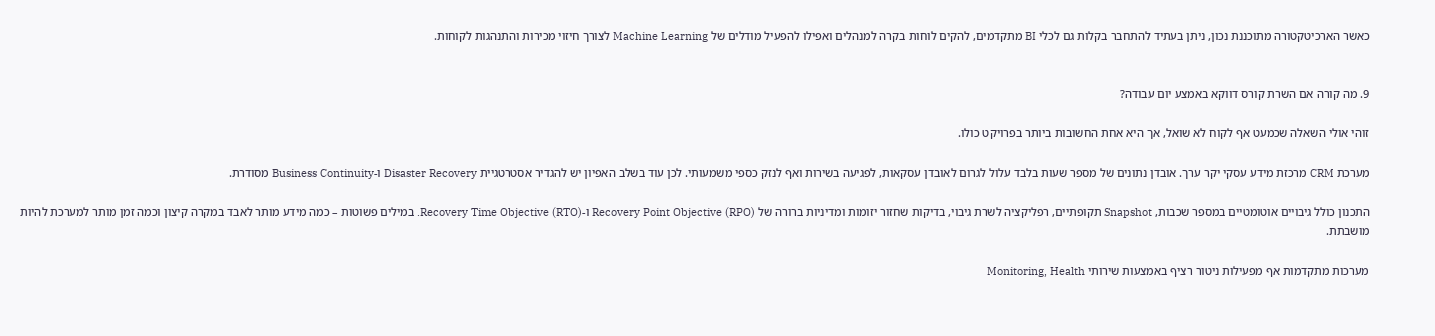כאשר הארכיטקטורה מתוכננת נכון, ניתן בעתיד להתחבר בקלות גם לכלי BI מתקדמים, להקים לוחות בקרה למנהלים ואפילו להפעיל מודלים של Machine Learning לצורך חיזוי מכירות והתנהגות לקוחות.


9. מה קורה אם השרת קורס דווקא באמצע יום עבודה?

זוהי אולי השאלה שכמעט אף לקוח לא שואל, אך היא אחת החשובות ביותר בפרויקט כולו.

מערכת CRM מרכזת מידע עסקי יקר ערך. אובדן נתונים של מספר שעות בלבד עלול לגרום לאובדן עסקאות, לפגיעה בשירות ואף לנזק כספי משמעותי. לכן עוד בשלב האפיון יש להגדיר אסטרטגיית Disaster Recovery ו-Business Continuity מסודרת.

התכנון כולל גיבויים אוטומטיים במספר שכבות, Snapshot תקופתיים, רפליקציה לשרת גיבוי, בדיקות שחזור יזומות ומדיניות ברורה של Recovery Point Objective (RPO) ו-Recovery Time Objective (RTO). במילים פשוטות – כמה מידע מותר לאבד במקרה קיצון וכמה זמן מותר למערכת להיות מושבתת.

מערכות מתקדמות אף מפעילות ניטור רציף באמצעות שירותי Monitoring, Health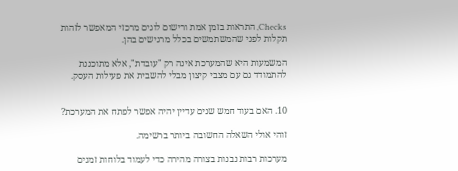Checks, התראות בזמן אמת ורישום לוגים מרכזי המאפשר לזהות תקלות לפני שהמשתמשים בכלל מרגישים בהן.

המשמעות היא שהמערכת אינה רק "עובדת", אלא מתוכננת להתמודד גם עם מצבי קיצון מבלי להשבית את פעילות העסק.


10. האם בעוד חמש שנים עדיין יהיה אפשר לפתח את המערכת?

זוהי אולי השאלה החשובה ביותר ברשימה.

מערכות רבות נבנות בצורה מהירה כדי לעמוד בלוחות זמנים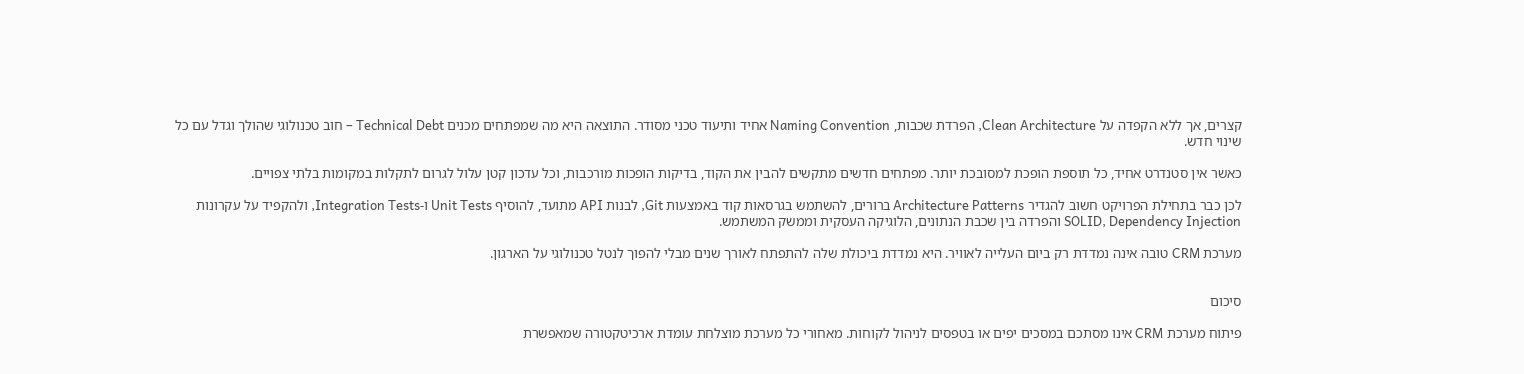קצרים, אך ללא הקפדה על Clean Architecture, הפרדת שכבות, Naming Convention אחיד ותיעוד טכני מסודר. התוצאה היא מה שמפתחים מכנים Technical Debt – חוב טכנולוגי שהולך וגדל עם כל שינוי חדש.

כאשר אין סטנדרט אחיד, כל תוספת הופכת למסובכת יותר. מפתחים חדשים מתקשים להבין את הקוד, בדיקות הופכות מורכבות, וכל עדכון קטן עלול לגרום לתקלות במקומות בלתי צפויים.

לכן כבר בתחילת הפרויקט חשוב להגדיר Architecture Patterns ברורים, להשתמש בגרסאות קוד באמצעות Git, לבנות API מתועד, להוסיף Unit Tests ו-Integration Tests, ולהקפיד על עקרונות SOLID, Dependency Injection והפרדה בין שכבת הנתונים, הלוגיקה העסקית וממשק המשתמש.

מערכת CRM טובה אינה נמדדת רק ביום העלייה לאוויר. היא נמדדת ביכולת שלה להתפתח לאורך שנים מבלי להפוך לנטל טכנולוגי על הארגון.


סיכום

פיתוח מערכת CRM אינו מסתכם במסכים יפים או בטפסים לניהול לקוחות. מאחורי כל מערכת מוצלחת עומדת ארכיטקטורה שמאפשרת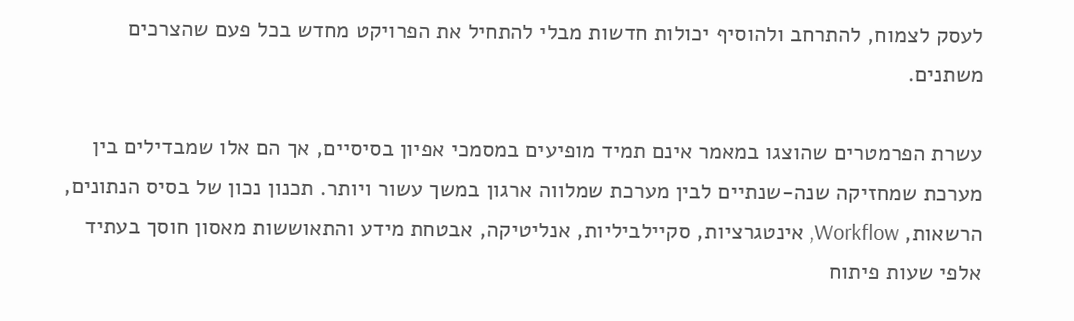לעסק לצמוח, להתרחב ולהוסיף יכולות חדשות מבלי להתחיל את הפרויקט מחדש בכל פעם שהצרכים משתנים.

עשרת הפרמטרים שהוצגו במאמר אינם תמיד מופיעים במסמכי אפיון בסיסיים, אך הם אלו שמבדילים בין מערכת שמחזיקה שנה-שנתיים לבין מערכת שמלווה ארגון במשך עשור ויותר. תכנון נכון של בסיס הנתונים, הרשאות, Workflow, אינטגרציות, סקיילביליות, אנליטיקה, אבטחת מידע והתאוששות מאסון חוסך בעתיד אלפי שעות פיתוח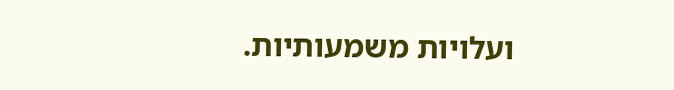ועלויות משמעותיות.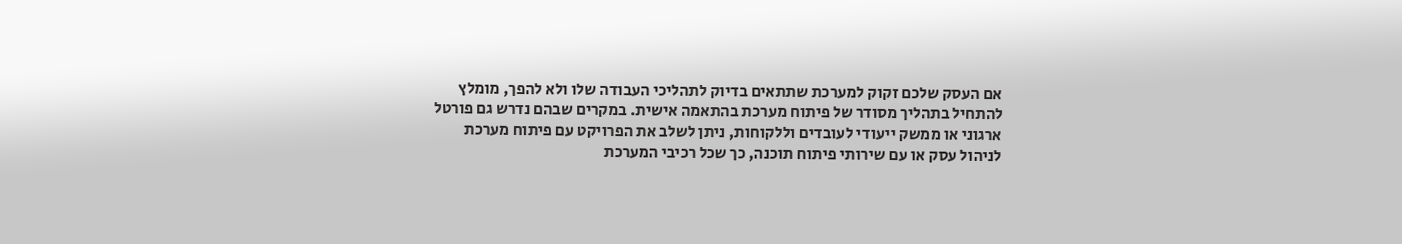אם העסק שלכם זקוק למערכת שתתאים בדיוק לתהליכי העבודה שלו ולא להפך, מומלץ להתחיל בתהליך מסודר של פיתוח מערכת בהתאמה אישית. במקרים שבהם נדרש גם פורטל ארגוני או ממשק ייעודי לעובדים וללקוחות, ניתן לשלב את הפרויקט עם פיתוח מערכת לניהול עסק או עם שירותי פיתוח תוכנה, כך שכל רכיבי המערכת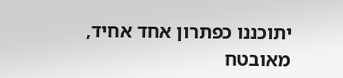יתוכננו כפתרון אחד אחיד, מאובטח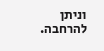וניתן להרחבה.